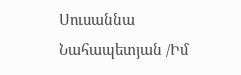Սուսաննա Նահապետյան /Իմ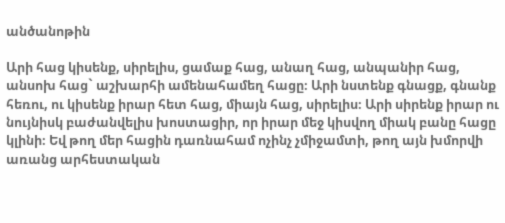անծանոթին

Արի հաց կիսենք, սիրելիս, ցամաք հաց, անաղ հաց, անպանիր հաց, անսոխ հաց` աշխարհի ամենահամեղ հացը։ Արի նստենք գնացք, գնանք հեռու, ու կիսենք իրար հետ հաց, միայն հաց, սիրելիս։ Արի սիրենք իրար ու նույնիսկ բաժանվելիս խոստացիր, որ իրար մեջ կիսվող միակ բանը հացը կլինի։ Եվ թող մեր հացին դառնահամ ոչինչ չմիջամտի, թող այն խմորվի առանց արհեստական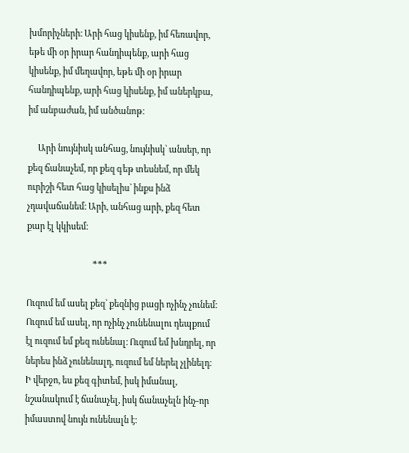խմորիչների։ Արի հաց կիսենք, իմ հեռավոր, եթե մի օր իրար հանդիպենք, արի հաց կիսենք, իմ մեղավոր, եթե մի օր իրար հանդիպենք, արի հաց կիսենք, իմ աներկբա, իմ անբաժան, իմ անծանոթ։

     Արի նույնիսկ անհաց, նույնիսկ` անսեր, որ քեզ ճանաչեմ, որ քեզ գեթ տեսնեմ, որ մեկ ուրիշի հետ հաց կիսելիս` ինքս ինձ չդավաճանեմ։ Արի, անհաց արի, քեզ հետ քար էլ կկիսեմ։

                                 ***

Ուզում եմ ասել քեզ` քեզնից բացի ոչինչ չունեմ։ Ուզում եմ ասել, որ ոչինչ չունենալու դեպքում էլ ուզում եմ քեզ ունենալ։ Ուզում եմ խնդրել, որ ներես ինձ չունենալդ, ուզում եմ ներել չլինելդ։ Ի վերջո, ես քեզ գիտեմ, իսկ իմանալ, նշանակում է ճանաչել, իսկ ճանաչելն ինչ-որ իմաստով նույն ունենալն է։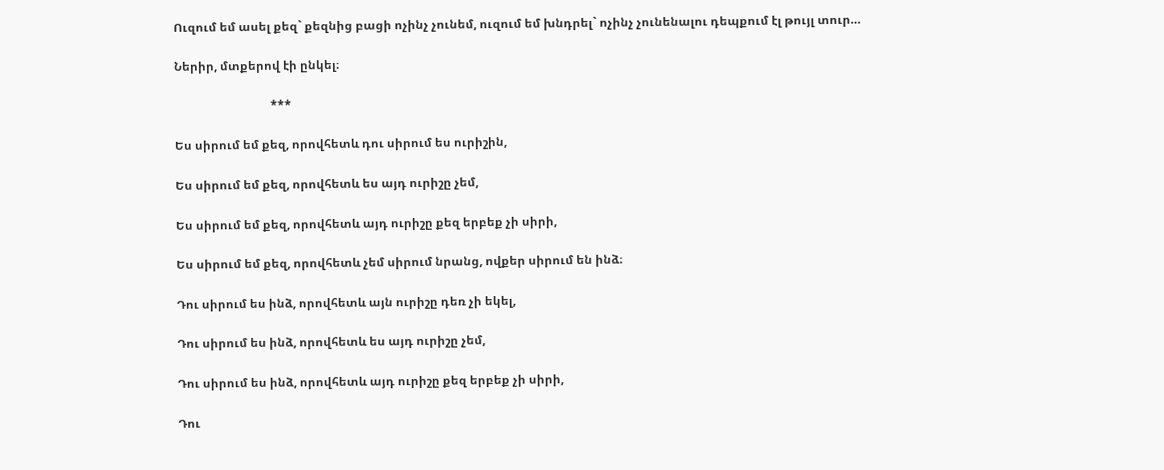Ուզում եմ ասել քեզ` քեզնից բացի ոչինչ չունեմ, ուզում եմ խնդրել` ոչինչ չունենալու դեպքում էլ թույլ տուր…

Ներիր, մտքերով էի ընկել։

                                ***

Ես սիրում եմ քեզ, որովհետև դու սիրում ես ուրիշին,

Ես սիրում եմ քեզ, որովհետև ես այդ ուրիշը չեմ,

Ես սիրում եմ քեզ, որովհետև այդ ուրիշը քեզ երբեք չի սիրի,

Ես սիրում եմ քեզ, որովհետև չեմ սիրում նրանց, ովքեր սիրում են ինձ։

Դու սիրում ես ինձ, որովհետև այն ուրիշը դեռ չի եկել,

Դու սիրում ես ինձ, որովհետև ես այդ ուրիշը չեմ,

Դու սիրում ես ինձ, որովհետև այդ ուրիշը քեզ երբեք չի սիրի,

Դու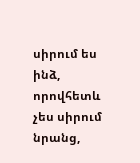սիրում ես ինձ, որովհետև չես սիրում նրանց,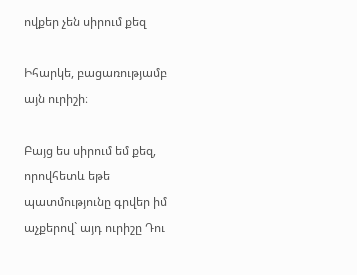ովքեր չեն սիրում քեզ

Իհարկե, բացառությամբ այն ուրիշի։

Բայց ես սիրում եմ քեզ, որովհետև եթե պատմությունը գրվեր իմ աչքերով` այդ ուրիշը Դու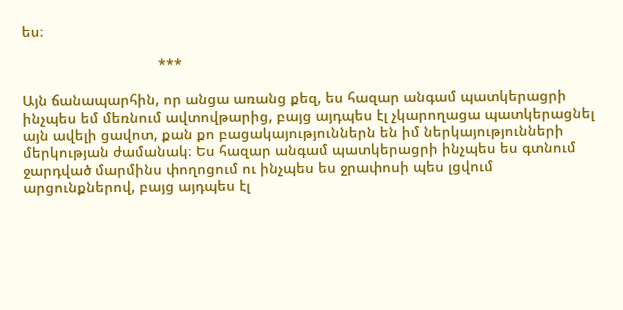ես։

                                  ***

Այն ճանապարհին, որ անցա առանց քեզ, ես հազար անգամ պատկերացրի ինչպես եմ մեռնում ավտովթարից, բայց այդպես էլ չկարողացա պատկերացնել այն ավելի ցավոտ, քան քո բացակայություններն են իմ ներկայությունների մերկության ժամանակ։ Ես հազար անգամ պատկերացրի ինչպես ես գտնում ջարդված մարմինս փողոցում ու ինչպես ես ջրափոսի պես լցվում արցունքներով, բայց այդպես էլ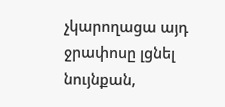չկարողացա այդ ջրափոսը լցնել նույնքան,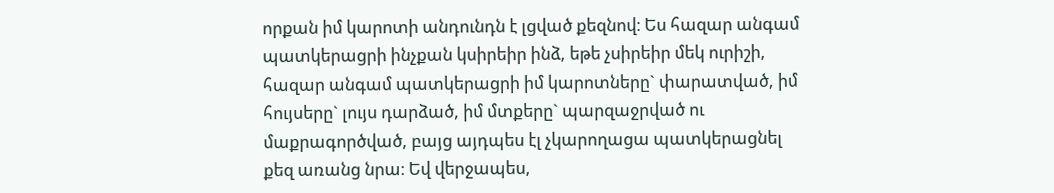որքան իմ կարոտի անդունդն է լցված քեզնով։ Ես հազար անգամ պատկերացրի ինչքան կսիրեիր ինձ, եթե չսիրեիր մեկ ուրիշի, հազար անգամ պատկերացրի իմ կարոտները` փարատված, իմ հույսերը` լույս դարձած, իմ մտքերը` պարզաջրված ու մաքրագործված, բայց այդպես էլ չկարողացա պատկերացնել քեզ առանց նրա։ Եվ վերջապես,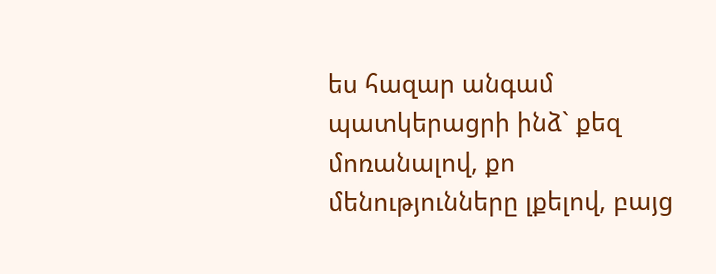ես հազար անգամ պատկերացրի ինձ` քեզ մոռանալով, քո մենությունները լքելով, բայց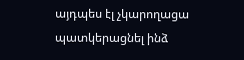այդպես էլ չկարողացա պատկերացնել ինձ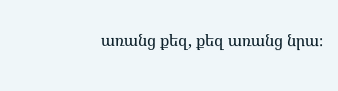առանց քեզ, քեզ առանց նրա։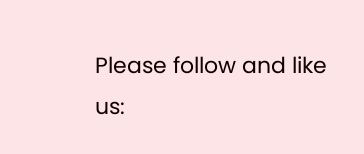Please follow and like us: